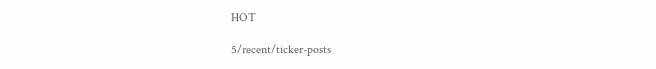HOT

5/recent/ticker-posts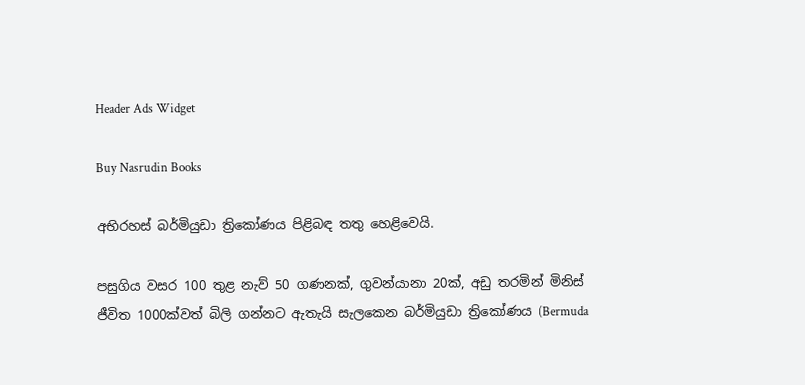Header Ads Widget

Buy Nasrudin Books

අභිරහස් බර්මියුඩා ත්‍රිකෝණය පිළිබඳ තතු හෙළිවෙයි.

පසුගිය වසර 100 තුළ නැව් 50 ගණනක්, ගුවන්යානා 20ක්, අඩු තරමින් මිනිස් ජීවිත 1000ක්වත් බිලි ගන්නට ඇතැයි සැලකෙන බර්මියුඩා ත්‍රිකෝණය (Bermuda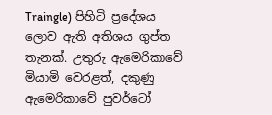Traingle) පිහිටි ප්‍රදේශය ලොව ඇති අතිශය ගුප්ත තැනක්. උතුරු ඇමෙරිකාවේ මියාමි වෙරළත්, දකුණු ඇමෙරිකාවේ පුවර්ටෝ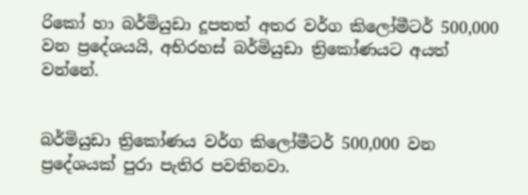රිකෝ හා බර්මියුඩා දූපතත් අතර වර්ග කිලෝමීටර් 500,000 වන ප්‍රදේශයයි, අභිරහස් බර්මියුඩා ත්‍රිකෝණයට අයත් වන්නේ.


බර්මියුඩා ත්‍රිකෝණය වර්ග කිලෝමීටර් 500,000 වන
ප්‍රදේශයක් පුරා පැතිර පවතිනවා.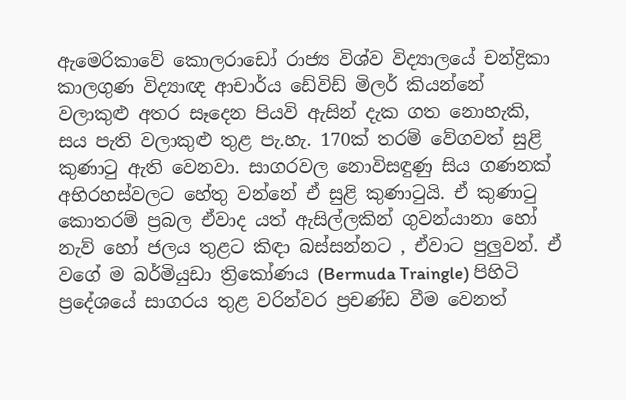ඇමෙරිකාවේ කොලරාඩෝ රාජ්‍ය විශ්ව විද්‍යාලයේ චන්ද්‍රිකා කාලගුණ විද්‍යාඥ ආචාර්ය ඩේවිඩ් මිලර් කියන්නේ වලාකුළු අතර සෑදෙන පියවි ඇසින් දැක ගත නොහැකි, සය පැති වලාකුළු තුළ පැ.හැ. 170ක් තරම් වේගවත් සුළි කුණාටු ඇති වෙනවා. සාගරවල නොවිසඳුණු සිය ගණනක් අභිරහස්වලට හේතු වන්නේ ඒ සුළි කුණාටුයි. ඒ කුණාටු කොතරම් ප්‍රබල ඒවාද යත් ඇසිල්ලකින් ගුවන්යානා හෝ නැව් හෝ ජලය තුළට කිඳා බස්සන්නට , ඒවාට පුලුවන්. ඒ වගේ ම බර්මියුඩා ත්‍රිකෝණය (Bermuda Traingle) පිහිටි ප්‍රදේශයේ සාගරය තුළ වරින්වර ප්‍රචණ්ඩ වීම වෙනත්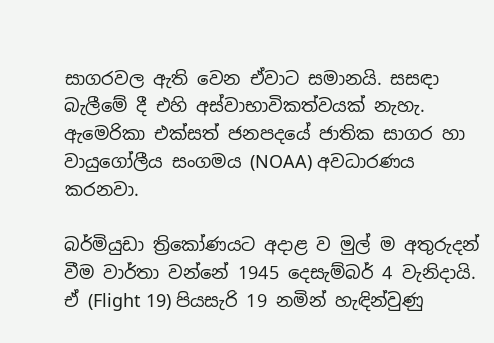සාගරවල ඇති වෙන ඒවාට සමානයි. සසඳා බැලීමේ දී එහි අස්වාභාවිකත්වයක් නැහැ. ඇමෙරිකා එක්සත් ජනපදයේ ජාතික සාගර හා වායුගෝලීය සංගමය (NOAA) අවධාරණය කරනවා.

බර්මියුඩා ත්‍රිකෝණයට අදාළ ව මුල් ම අතුරුදන් වීම වාර්තා වන්නේ 1945 දෙසැම්බර් 4 වැනිදායි. ඒ (Flight 19) පියසැරි 19 නමින් හැඳින්වුණු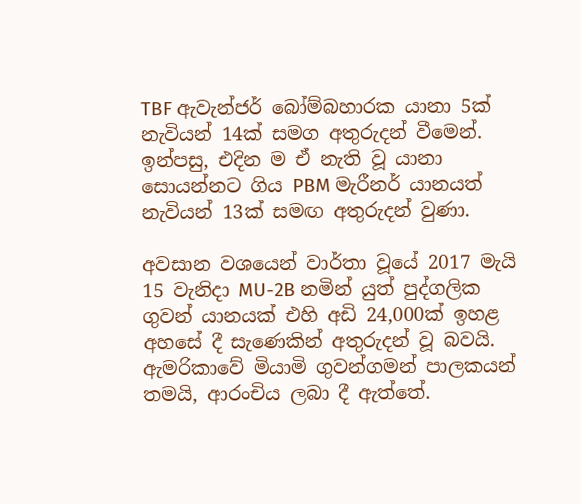TBF ඇවැන්ජර් බෝම්බහාරක යානා 5ක් නැවියන් 14ක් සමග අතුරුදන් වීමෙන්. ඉන්පසු, එදින ම ඒ නැති වූ යානා සොයන්නට ගිය PBM මැරීනර් යානයත් නැවියන් 13ක් සමඟ අතුරුදන් වුණා.

අවසාන වශයෙන් වාර්තා වූයේ 2017 මැයි 15 වැනිදා MU-2B නමින් යුත් පුද්ගලික ගුවන් යානයක් එහි අඩි 24,000ක් ඉහළ අහසේ දී සැණෙකින් අතුරුදන් වූ බවයි. ඇමරිකාවේ මියාමි ගුවන්ගමන් පාලකයන් තමයි, ආරංචිය ලබා දී ඇත්තේ.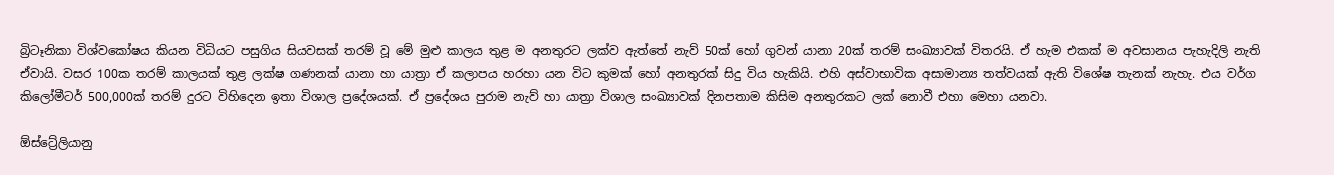බ්‍රිටෑනිකා විශ්වකෝෂය කියන විධියට පසුගිය සියවසක් තරම් වූ මේ මුළු කාලය තුළ ම අනතුරට ලක්ව ඇත්තේ නැව් 50ක් හෝ ගුවන් යානා 20ක් තරම් සංඛ්‍යාවක් විතරයි. ඒ හැම එකක් ම අවසානය පැහැදිලි නැති ඒවායි. වසර 100ක තරම් කාලයක් තුළ ලක්ෂ ගණනක් යානා හා යාත්‍රා ඒ කලාපය හරහා යන විට කුමක් හෝ අනතුරක් සිදු විය හැකියි. එහි අස්වාභාවික අසාමාන්‍ය තත්වයක් ඇති විශේෂ තැනක් නැහැ. එය වර්ග කිලෝමීටර් 500,000ක් තරම් දුරට විහිදෙන ඉතා විශාල ප්‍රදේශයක්. ඒ ප්‍රදේශය පුරාම නැව් හා යාත්‍රා විශාල සංඛ්‍යාවක් දිනපතාම කිසිම අනතුරකට ලක් නොවී එහා මෙහා යනවා.

ඕස්ට්‍රේලියානු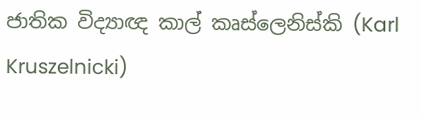ජාතික විද්‍යාඥ කාල් කෘස්ලෙනිස්කි (Karl Kruszelnicki)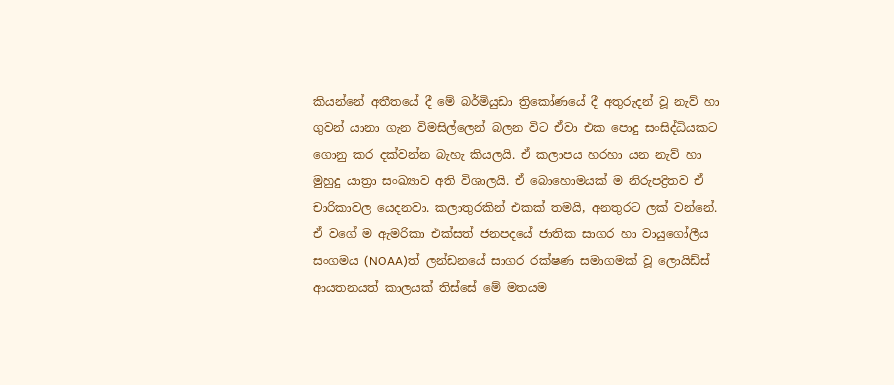කියන්නේ අතීතයේ දී මේ බර්මියුඩා ත්‍රිකෝණයේ දී අතුරුදන් වූ නැව් හා ගුවන් යානා ගැන විමසිල්ල‍ෙන් බලන විට ඒවා එක පොදු සංසිද්ධියකට ගොනු කර දක්වන්න බැහැ කියලයි. ඒ කලාපය හරහා යන නැව් හා මුහුදු යාත්‍රා සංඛ්‍යාව අති විශාලයි. ඒ බොහොමයක් ම නිරුපද්‍රිතව ඒ චාරිකාවල ය‍ෙදනවා. කලාතුරකින් එකක් තමයි, අනතුරට ලක් වන්නේ. ඒ වගේ ම ඇමරිකා එක්සත් ජනපදයේ ජාතික සාගර හා වායුගෝලීය සංගමය (NOAA)ත් ලන්ඩනයේ සාගර රක්ෂණ සමාගමක් වූ ලොයිඩ්ස් ආයතනයත් කාලයක් තිස්සේ මේ මතයම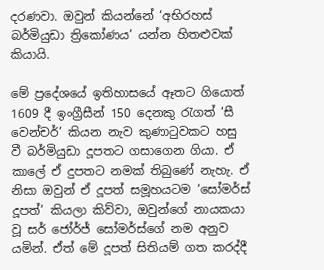දරණවා. ඔවුන් කියන්නේ ‘අභිරහස් බර්මියුඩා ත්‍රිකෝණය’ යන්න හිතළුවක් කියායි.

මේ ප්‍රදේශයේ ඉතිහාසයේ ඈතට ගියොත් 1609 දී ඉංග්‍රීසීන් 150 දෙනකු රැගත් ‘සී වෙන්චර්’ කියන නැව කුණාටුවකට හසු වී බර්මියුඩා දූපතට ගසාගෙන ගියා. ඒ කාලේ ඒ දුපතට නමක් තිබුණේ නැහැ. ඒ නිසා ඔවුන් ඒ දූපත් සමූහයටම ‘සෝමර්ස් දූපත්’ කියලා කිව්වා, ඔවුන්ගේ නායකයා වූ සර් ජෝර්ජ් සෝමර්ස්ගේ නම අනුව යමින්. ඒත් මේ දූපත් සිතියම් ගත කරද්දී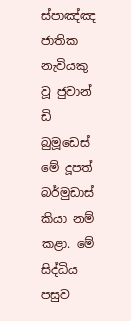ස්පාඤ්ඤ ජාතික නැවියකු වූ ජුවාන් ඩි බුමූඩෙස් මේ දූපත් බර්මුඩාස් කියා නම් කළා. මේ සිද්ධිය පසුව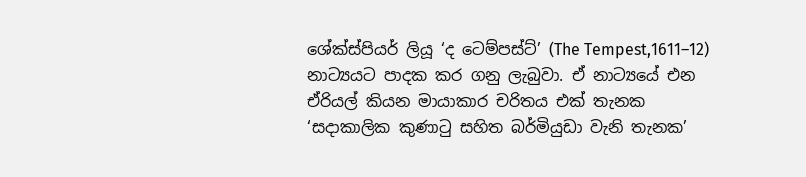ශේක්ස්පියර් ලියූ ‘ද ටෙම්පස්ට්’ (The Tempest,1611–12) නාට්‍යයට පාදක කර ගනු ලැබුවා. ඒ නාට්‍යයේ එන ඒරියල් කියන මායාකාර චරිතය එක් තැනක ‘සදාකාලික කුණාටු සහිත බර්මියුඩා වැනි තැනක’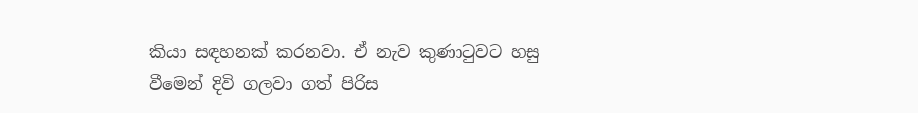කියා සඳහනක් කරනවා. ඒ නැව කුණාටුවට හසු වීමෙන් දිවි ගලවා ගත් පිරිස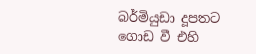බර්මියුඩා දූපතට ගොඩ වී එහි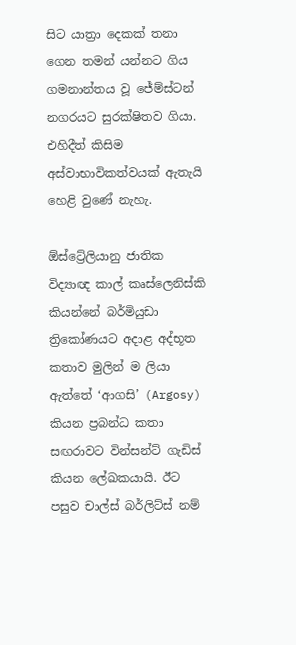සිට යාත්‍රා දෙකක් තනා ගෙන තමන් යන්නට ගිය ගමනාන්තය වූ ජේම්ස්ටන් නගරයට සුරක්ෂිතව ගියා. එහිදීත් කිසිම අස්වාභාවිකත්වයක් ඇතැයි හෙළි වුණේ නැහැ.

ඕස්ට්‍රේලියානු ජාතික විද්‍යාඥ කාල් කෘස්ලෙනිස්කි කියන්නේ බර්මියුඩා ත්‍රිකෝණයට අදාළ අද්භූත කතාව මුලින් ම ලියා ඇත්තේ ‘ආගසි’ (Argosy) කියන ප්‍රබන්ධ කතා සඟරාවට වින්සන්ට් ගැඩිස් කියන ලේඛකයායි. ඊට පසුව චාල්ස් බර්ලිට්ස් නම්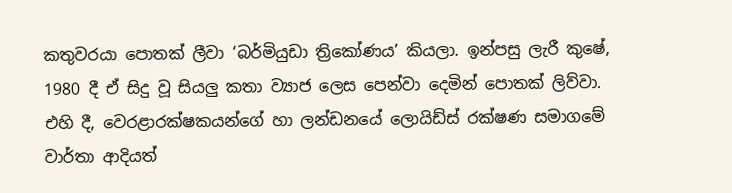කතුවරයා පොතක් ලීවා ‘බර්මියුඩා ත්‍රිකෝණය’ කියලා. ඉන්පසු ලැරී කුෂේ, 1980 දී ඒ සිදු වූ සියලු කතා ව්‍යාජ ලෙස පෙන්වා දෙමින් පොතක් ලිව්වා. එහි දී, වෙරළාරක්ෂකයන්ගේ හා ලන්ඩනයේ ලොයිඩ්ස් රක්ෂණ සමාගමේ වාර්තා ආදියත්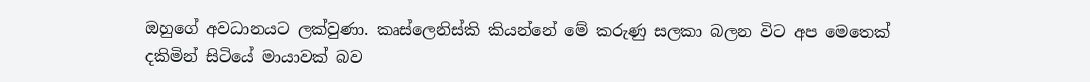ඔහුගේ අවධානයට ලක්වුණා. කෘස්ලෙනිස්කි කියන්නේ මේ කරුණු සලකා බලන විට අප මෙතෙක් දකිමින් සිටියේ මායාවක් බව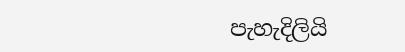පැහැදිලියි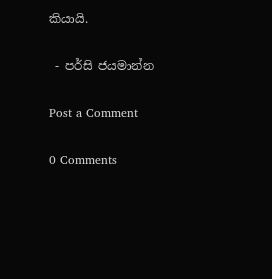කියායි.

 - පර්සි ජයමාන්න

Post a Comment

0 Comments